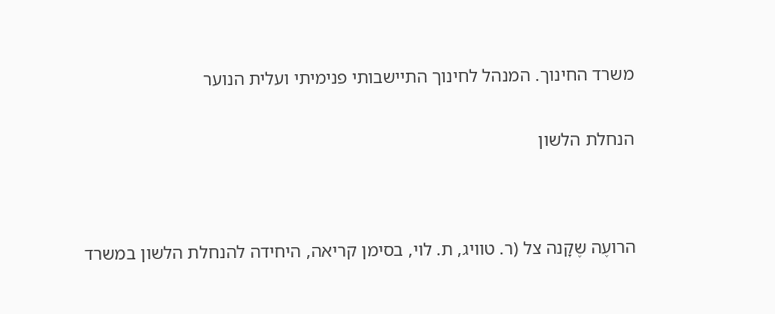משרד החינוך. המנהל לחינוך התיישבותי פנימיתי ועלית הנוער


הנחלת הלשון




הרועֶה שֶקָנה צל (ר. טוויג, ת. לוי, בסימן קריאה, היחידה להנחלת הלשון במשרד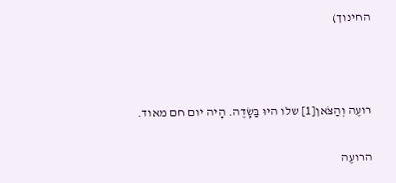החינוך)



רועֶה וְהַצֹּאן[1] שלו היוּ בַּשָׂדֶה. הָיה יום חם מאוד.

הרועֶה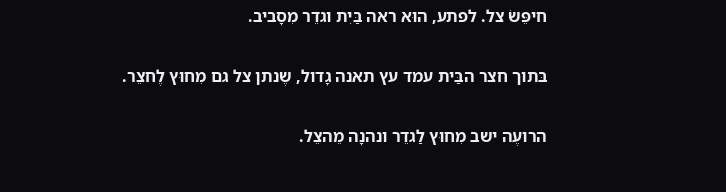חיפֵּשׂ צל. לפתע, הוּא ראה בַּיִת וגדֵר מִסָביב.

בּתוך חצר הבַּית עמד עץ תאנה גָדול, שֶנתן צל גם מִחוּץ לֶחצֵר.

הרועֶה ישב מִחוּץ לַגדֵר ונהנָה מֵהצֵל.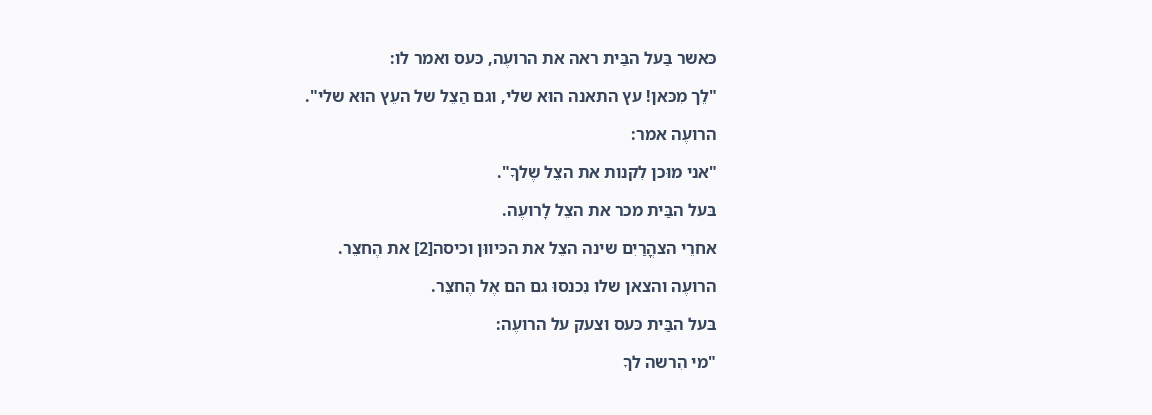כּאשר בַּעל הבַּית ראה את הרועֶה, כּעס ואמר לו:

"לֵך מִכּאן! עץ התאנה הוּא שלי, וגם הַצֵל של העֵץ הוּא שלי".

הרועֶה אמר:

"אני מוּכן לִקנות את הצֵל שֶלךָ".

בּעל הבַּית מכר את הצֵל לָרועֶה.

אחרֵי הצהֳרַיִם שינה הצֵל את הכּיווּן וכיסה[2] את הֶחצֵר.

הרועֶה והצאן שלו נִכנסוּ גם הם אֶל הֶחצֵר.

בּעל הבַּית כּעס וצעק על הרועֶה:

"מי הִרשה לךָ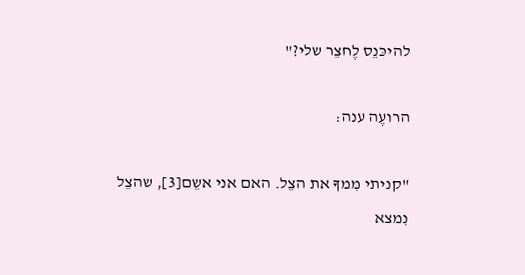להיכּנֵס לֶחצֵר שלי?"

הרועֶה ענה:

"קניתי מִמךָ את הצֵל. האם אני אשֵם[3], שהצֵל נִמצא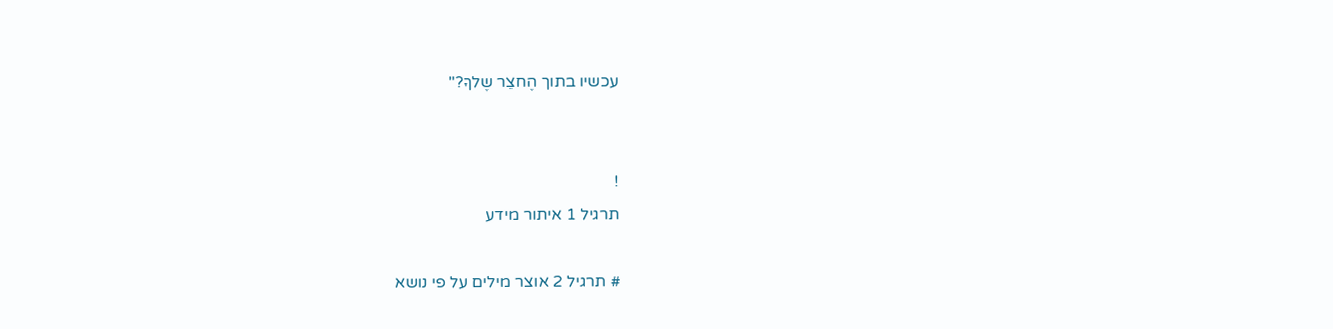עכשיו בתוך הֶחצֵר שֶלךָ?"


!
תרגיל 1 איתור מידע

# תרגיל 2 אוצר מילים על פי נושא